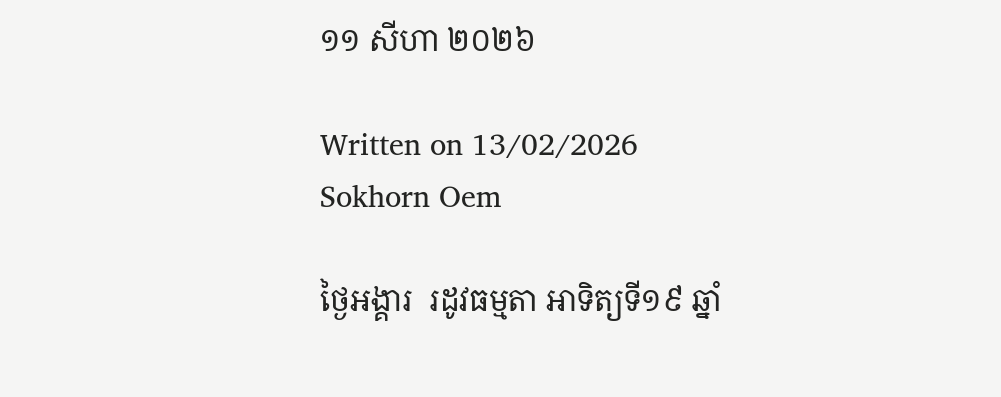១១ សីហា ២០២៦

Written on 13/02/2026
Sokhorn Oem

ថ្ងៃអង្គារ  រដូវធម្មតា អាទិត្យទី១៩ ឆ្នាំ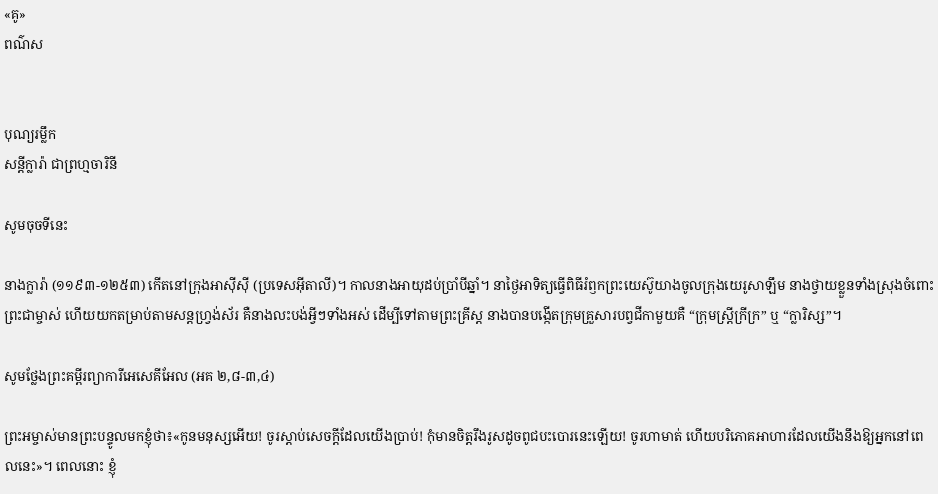«គូ»
ពណ៌ស


បុណ្យរម្លឹក
សន្តីក្លារ៉ា ជាព្រហ្មចារិនី

សូមចុចទីនេះ

នាងក្លារ៉ា (១១៩៣-១២៥៣) កើតនៅក្រុងអាស៊ីស៊ី (ប្រទេសអ៊ីតាលី)។ កាលនាងអាយុដប់ប្រាំបីឆ្នាំ។ នាថ្ងៃអាទិត្យធ្វើពិធីរំឭកព្រះយេស៊ូយាងចូលក្រុងយេរូសាឡឹម នាងថ្វាយខ្លួនទាំងស្រុងចំពោះព្រះជាម្ចាស់ ហើយយកតម្រាប់តាមសន្តហ្វ្រង់ស័រ គឺនាងលះបង់អ្វីៗទាំងអស់ ដើម្បីទៅតាមព្រះគ្រីស្ត នាងបានបង្កើតក្រុមគ្រួសារបព្វជីកាមួយគឺ “ក្រុមស្ត្រីក្រីក្រ” ឬ “ក្លារិស្ស”។

សូមថ្លែងព្រះគម្ពីរព្យាការីអេសេគីអែល (អគ ២,៨-៣,៤)

ព្រះអម្ចាស់មានព្រះបន្ទូលមកខ្ញុំថា៖«កូនមនុស្សអើយ! ចូរស្តាប់សេចក្តីដែលយើងប្រាប់! កុំមានចិត្តរឹងរូសដូចពូជបះបោរនេះឡើយ! ចូរហាមាត់ ហើយបរិភោគអាហារដែលយើងនឹងឱ្យអ្នកនៅពេលនេះ»។ ពេលនោះ ខ្ញុំ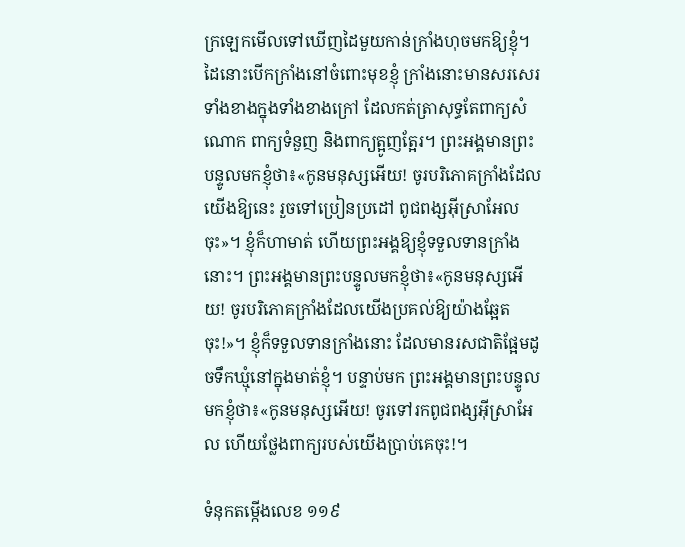ក្រឡេកមើលទៅឃើញដៃមួយកាន់ក្រាំងហុចមកឱ្យខ្ញុំ។ ដៃនោះបើកក្រាំងនៅចំពោះមុខខ្ញុំ ក្រាំងនោះមានសរសេរទាំងខាងក្នុងទាំងខាងក្រៅ ដែលកត់ត្រាសុទ្ធតែពាក្យសំណោក ពាក្យទំនួញ និងពាក្យត្អូញត្អែរ។ ព្រះអង្គមានព្រះបន្ទូលមកខ្ញុំថា៖«កូនមនុស្សអើយ! ចូរបរិភោគក្រាំងដែលយើងឱ្យនេះ រួចទៅប្រៀនប្រដៅ ពូជពង្សអ៊ីស្រាអែលចុះ»។ ខ្ញុំក៏ហាមាត់ ហើយព្រះអង្គឱ្យខ្ញុំទទួលទានក្រាំងនោះ។ ព្រះអង្គមានព្រះបន្ទូលមកខ្ញុំថា៖«កូនមនុស្សអើយ! ចូរបរិភោគក្រាំងដែលយើងប្រគល់ឱ្យយ៉ាងឆ្អែតចុះ!»។ ខ្ញុំក៏ទទួលទានក្រាំងនោះ ដែលមានរសជាតិផ្អែមដូចទឹកឃ្មុំនៅក្នុងមាត់ខ្ញុំ។ បន្ទាប់មក ព្រះអង្គមានព្រះបន្ទូលមកខ្ញុំថា៖«កូនមនុស្សអើយ! ចូរទៅរកពូជពង្សអ៊ីស្រាអែល ហើយថ្លែងពាក្យរបស់យើងប្រាប់គេចុះ!។

ទំនុកតម្កើងលេខ ១១៩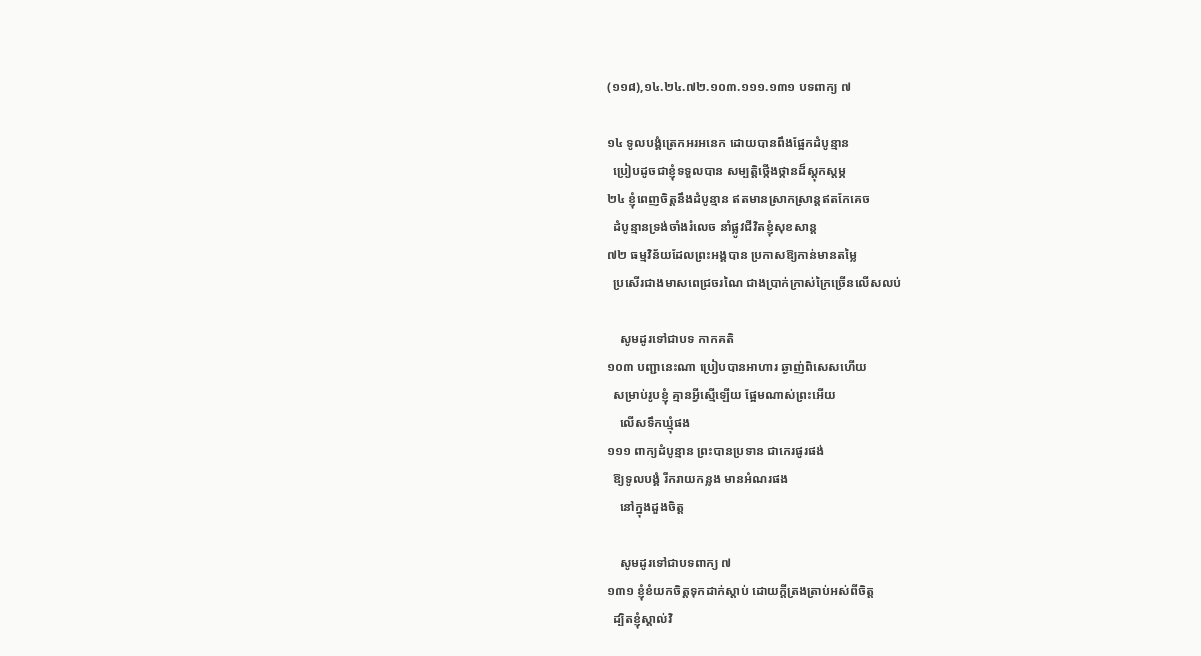(១១៨),១៤.២៤.៧២.១០៣.១១១.១៣១ បទពាក្យ ៧

១៤ ទូលបង្គំត្រេកអរអនេក ដោយបានពឹងផ្អែកដំបូន្មាន
  ប្រៀបដូចជាខ្ញុំទទួលបាន សម្បត្តិថ្កើងថ្កានដ៏ស្តុកស្តម្ភ
២៤ ខ្ញុំពេញចិត្តនឹងដំបូន្មាន ឥតមានស្រាកស្រាន្តឥតកែគេច
  ដំបូន្មានទ្រង់ចាំងរំលេច នាំផ្លូវជីវិតខ្ញុំសុខសាន្ត
៧២ ធម្មវិន័យដែលព្រះអង្គបាន ប្រកាសឱ្យកាន់មានតម្លៃ
  ប្រសើរជាងមាសពេជ្រចរណៃ ជាងប្រាក់ក្រាស់ក្រៃច្រើនលើសលប់

    សូមដូរទៅជាបទ កាកគតិ
១០៣ បញ្ជានេះណា ប្រៀបបានអាហារ ឆ្ងាញ់ពិសេសហើយ
  សម្រាប់រូបខ្ញុំ គ្មានអ្វីស្មើឡើយ ផ្អែមណាស់ព្រះអើយ
    លើសទឹកឃ្មុំផង
១១១ ពាក្យដំបូន្មាន ព្រះបានប្រទាន ជាកេរផូរផង់
  ឱ្យទូលបង្គំ រីករាយកន្លង មានអំណរផង
    នៅក្នុងដួងចិត្ត

    សូមដូរទៅជាបទពាក្យ ៧
១៣១ ខ្ញុំខំយកចិត្តទុកដាក់ស្តាប់ ដោយក្តីត្រងត្រាប់អស់ពីចិត្ត
  ដ្បិតខ្ញុំស្គាល់វិ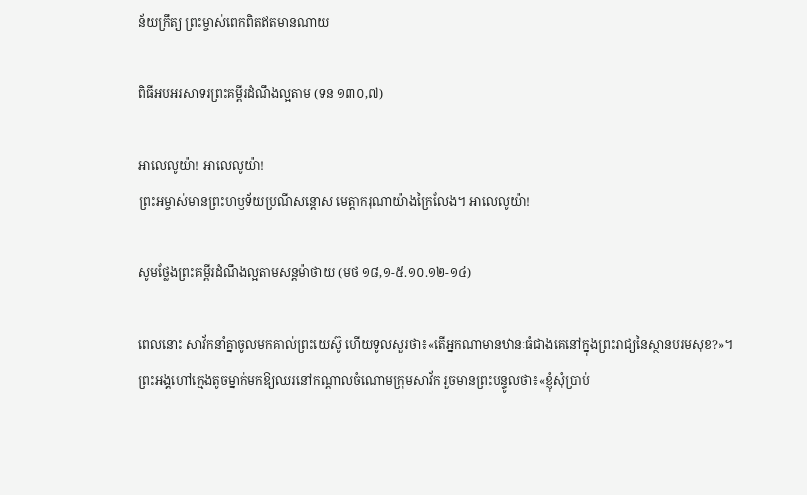ន័យក្រឹត្យ ព្រះម្ចាស់ពេកពិតឥតមានណាយ

ពិធីអបអរសាទរព្រះគម្ពីរដំណឹងល្អតាម (ទន ១៣០,៧)

អាលេលូយ៉ា! អាលេលូយ៉ា!
ព្រះអម្ចាស់មានព្រះហឫទ័យប្រណីសន្តោស មេត្តាករុណាយ៉ាងក្រៃលែង។ អាលេលូយ៉ា!

សូមថ្លែងព្រះគម្ពីរដំណឹងល្អតាមសន្តម៉ាថាយ (មថ ១៨,១-៥.១០.១២-១៤)

ពេលនោះ សាវ័កនាំគ្នាចូលមកគាល់ព្រះយេស៊ូ ហើយទូលសួរថា៖«តើអ្នកណាមានឋានៈធំជាងគេនៅក្នុងព្រះរាជ្យនៃស្ថានបរមសុខ?»។ ព្រះអង្គហៅក្មេងតូចម្នាក់មកឱ្យឈរនៅកណ្តាលចំណោមក្រុមសាវ័ក រួចមានព្រះបន្ទូលថា៖«ខ្ញុំសុំប្រាប់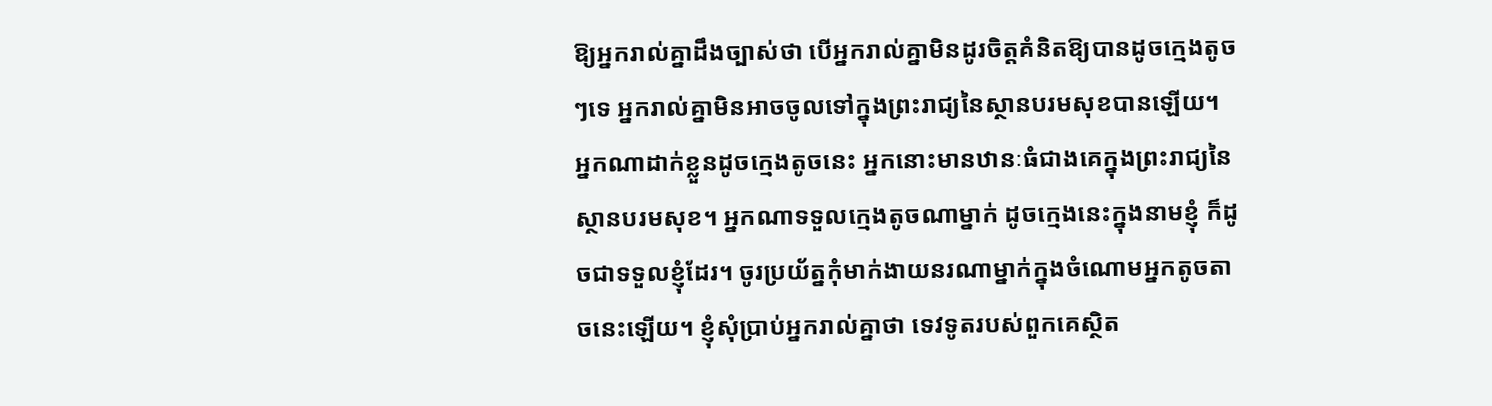ឱ្យអ្នករាល់គ្នាដឹងច្បាស់ថា បើអ្នករាល់គ្នាមិនដូរចិត្តគំនិតឱ្យបានដូចក្មេងតូចៗទេ អ្នករាល់គ្នាមិនអាចចូលទៅក្នុងព្រះរាជ្យនៃស្ថានបរមសុខបានឡើយ។ អ្នកណាដាក់ខ្លួនដូចក្មេងតូចនេះ អ្នកនោះមានឋានៈធំជាងគេក្នុងព្រះរាជ្យនៃស្ថានបរមសុខ។ អ្នកណាទទួលក្មេងតូចណាម្នាក់ ដូចក្មេងនេះក្នុងនាមខ្ញុំ ក៏ដូចជាទទួលខ្ញុំដែរ។ ចូរប្រយ័ត្នកុំមាក់ងាយនរណាម្នាក់ក្នុងចំណោមអ្នកតូចតាចនេះឡើយ។ ខ្ញុំសុំប្រាប់អ្នករាល់គ្នាថា ទេវទូតរបស់ពួកគេស្ថិត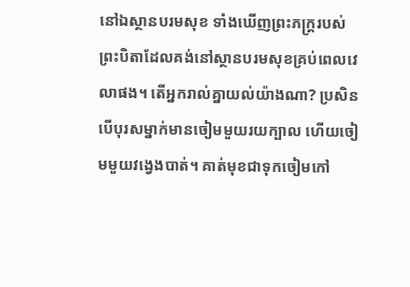នៅឯស្ថានបរមសុខ ទាំងឃើញព្រះភក្ត្ររបស់ព្រះបិតាដែលគង់នៅស្ថានបរមសុខគ្រប់ពេលវេលាផង។ តើអ្នករាល់គ្នាយល់យ៉ាងណា? ប្រសិនបើបុរសម្នាក់មានចៀមមួយរយក្បាល ហើយចៀមមួយវង្វេងបាត់។ គាត់មុខជាទុកចៀមកៅ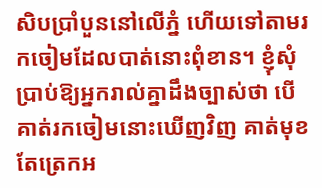សិបប្រាំបួននៅលើភ្នំ ហើយទៅតាមរកចៀមដែលបាត់នោះពុំខាន។ ខ្ញុំសុំប្រាប់ឱ្យអ្នករាល់គ្នាដឹងច្បាស់ថា បើគាត់រកចៀមនោះឃើញវិញ គាត់មុខតែត្រេកអ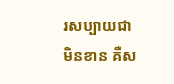រសប្បាយជាមិនខាន គឺស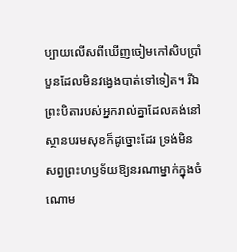ប្បាយលើសពីឃើញចៀមកៅសិបប្រាំបួនដែលមិនវង្វេងបាត់ទៅទៀត។ រីឯព្រះបិតារបស់អ្នករាល់គ្នាដែលគង់នៅស្ថានបរមសុខក៏ដូច្នោះដែរ ទ្រង់មិនសព្វព្រះហឫទ័យឱ្យនរណាម្នាក់ក្នុងចំណោម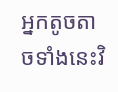អ្នកតូចតាចទាំងនេះវិ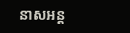នាសអន្ត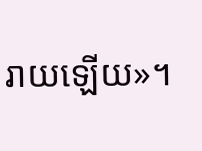រាយឡើយ»។